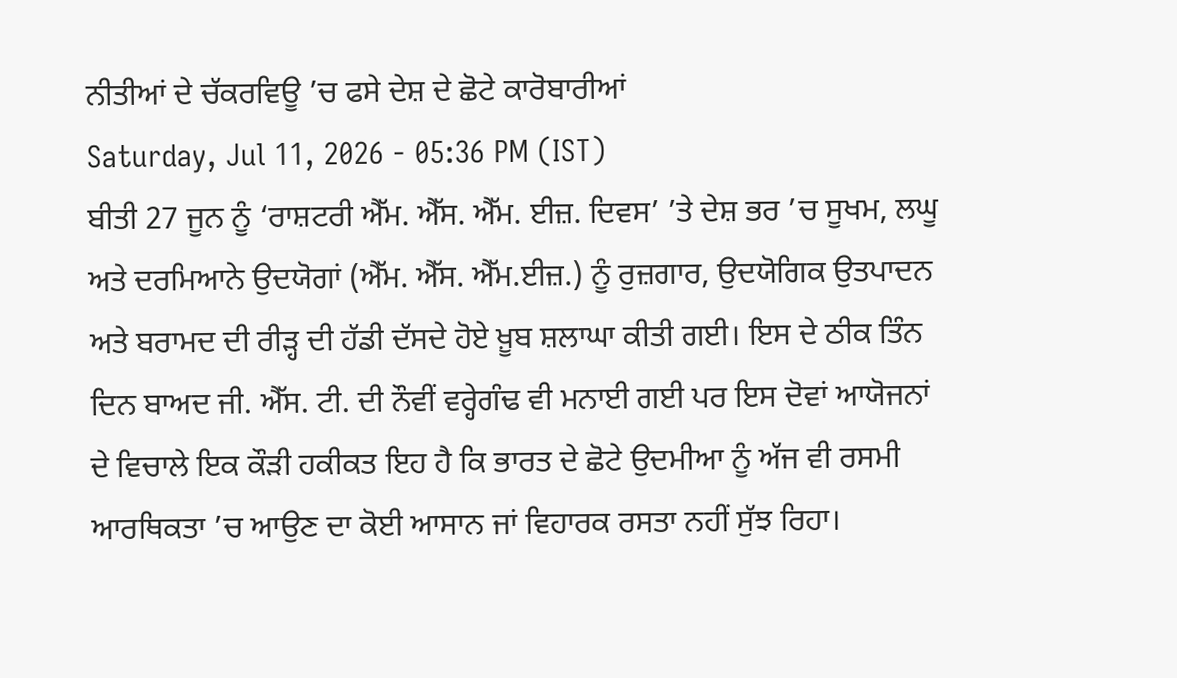ਨੀਤੀਆਂ ਦੇ ਚੱਕਰਵਿਊ ’ਚ ਫਸੇ ਦੇਸ਼ ਦੇ ਛੋਟੇ ਕਾਰੋਬਾਰੀਆਂ
Saturday, Jul 11, 2026 - 05:36 PM (IST)
ਬੀਤੀ 27 ਜੂਨ ਨੂੰ ‘ਰਾਸ਼ਟਰੀ ਐੱਮ. ਐੱਸ. ਐੱਮ. ਈਜ਼. ਦਿਵਸ’ ’ਤੇ ਦੇਸ਼ ਭਰ ’ਚ ਸੂਖਮ, ਲਘੂ ਅਤੇ ਦਰਮਿਆਨੇ ਉਦਯੋਗਾਂ (ਐੱਮ. ਐੱਸ. ਐੱਮ.ਈਜ਼.) ਨੂੰ ਰੁਜ਼ਗਾਰ, ਉਦਯੋਗਿਕ ਉਤਪਾਦਨ ਅਤੇ ਬਰਾਮਦ ਦੀ ਰੀੜ੍ਹ ਦੀ ਹੱਡੀ ਦੱਸਦੇ ਹੋਏ ਖ਼ੂਬ ਸ਼ਲਾਘਾ ਕੀਤੀ ਗਈ। ਇਸ ਦੇ ਠੀਕ ਤਿੰਨ ਦਿਨ ਬਾਅਦ ਜੀ. ਐੱਸ. ਟੀ. ਦੀ ਨੌਵੀਂ ਵਰ੍ਹੇਗੰਢ ਵੀ ਮਨਾਈ ਗਈ ਪਰ ਇਸ ਦੋਵਾਂ ਆਯੋਜਨਾਂ ਦੇ ਵਿਚਾਲੇ ਇਕ ਕੌੜੀ ਹਕੀਕਤ ਇਹ ਹੈ ਕਿ ਭਾਰਤ ਦੇ ਛੋਟੇ ਉਦਮੀਆ ਨੂੰ ਅੱਜ ਵੀ ਰਸਮੀ ਆਰਥਿਕਤਾ ’ਚ ਆਉਣ ਦਾ ਕੋਈ ਆਸਾਨ ਜਾਂ ਵਿਹਾਰਕ ਰਸਤਾ ਨਹੀਂ ਸੁੱਝ ਰਿਹਾ।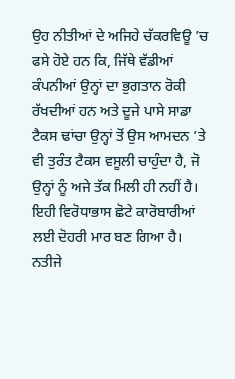ਉਹ ਨੀਤੀਆਂ ਦੇ ਅਜਿਹੇ ਚੱਕਰਵਿਊ ’ਚ ਫਸੇ ਹੋਏ ਹਨ ਕਿ, ਜਿੱਥੇ ਵੱਡੀਆਂ ਕੰਪਨੀਆਂ ਉਨ੍ਹਾਂ ਦਾ ਭੁਗਤਾਨ ਰੋਕੀ ਰੱਖਦੀਆਂ ਹਨ ਅਤੇ ਦੂਜੇ ਪਾਸੇ ਸਾਡਾ ਟੈਕਸ ਢਾਂਚਾ ਉਨ੍ਹਾਂ ਤੋਂ ਉਸ ਆਮਦਨ ’ਤੇ ਵੀ ਤੁਰੰਤ ਟੈਕਸ ਵਸੂਲੀ ਚਾਹੁੰਦਾ ਹੈ, ਜੋ ਉਨ੍ਹਾਂ ਨੂੰ ਅਜੇ ਤੱਕ ਮਿਲੀ ਹੀ ਨਹੀਂ ਹੈ। ਇਹੀ ਵਿਰੋਧਾਭਾਸ ਛੋਟੇ ਕਾਰੋਬਾਰੀਆਂ ਲਈ ਦੋਹਰੀ ਮਾਰ ਬਣ ਗਿਆ ਹੈ।
ਨਤੀਜੇ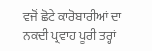ਵਜੋਂ ਛੋਟੇ ਕਾਰੋਬਾਰੀਆਂ ਦਾ ਨਕਦੀ ਪ੍ਰਵਾਹ ਪੂਰੀ ਤਰ੍ਹਾਂ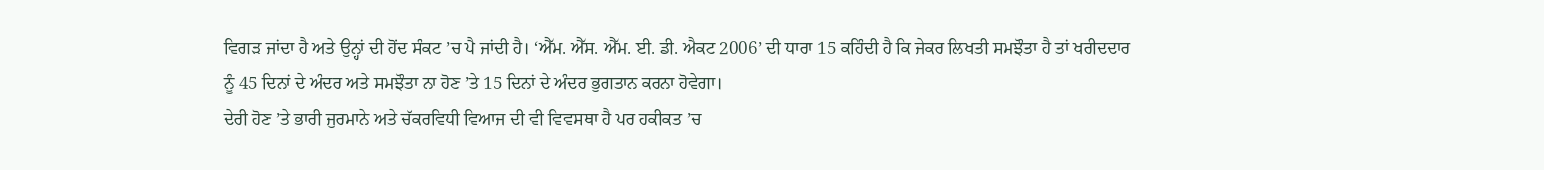ਵਿਗੜ ਜਾਂਦਾ ਹੈ ਅਤੇ ਉਨ੍ਹਾਂ ਦੀ ਹੋਂਦ ਸੰਕਟ ’ਚ ਪੈ ਜਾਂਦੀ ਹੈ। ‘ਐੱਮ. ਐੱਸ. ਐੱਮ. ਈ. ਡੀ. ਐਕਟ 2006’ ਦੀ ਧਾਰਾ 15 ਕਹਿੰਦੀ ਹੈ ਕਿ ਜੇਕਰ ਲਿਖਤੀ ਸਮਝੌਤਾ ਹੈ ਤਾਂ ਖਰੀਦਦਾਰ ਨੂੰ 45 ਦਿਨਾਂ ਦੇ ਅੰਦਰ ਅਤੇ ਸਮਝੌਤਾ ਨਾ ਹੋਣ ’ਤੇ 15 ਦਿਨਾਂ ਦੇ ਅੰਦਰ ਭੁਗਤਾਨ ਕਰਨਾ ਹੋਵੇਗਾ।
ਦੇਰੀ ਹੋਣ ’ਤੇ ਭਾਰੀ ਜੁਰਮਾਨੇ ਅਤੇ ਚੱਕਰਵਿਧੀ ਵਿਆਜ ਦੀ ਵੀ ਵਿਵਸਥਾ ਹੈ ਪਰ ਹਕੀਕਤ ’ਚ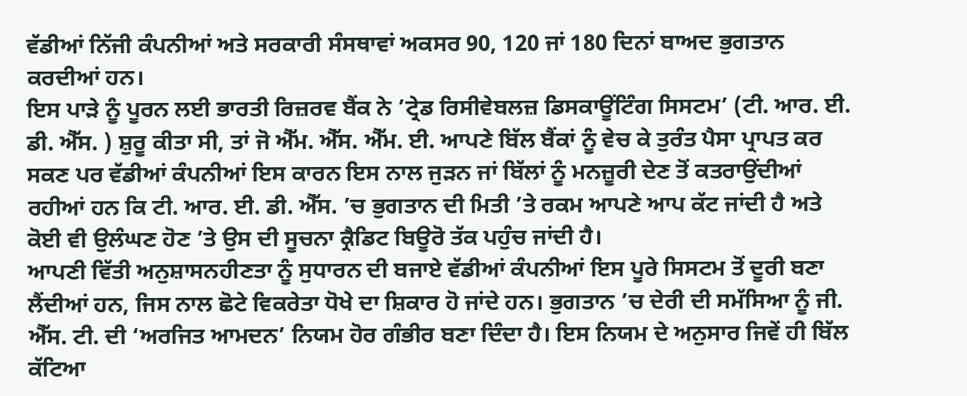ਵੱਡੀਆਂ ਨਿੱਜੀ ਕੰਪਨੀਆਂ ਅਤੇ ਸਰਕਾਰੀ ਸੰਸਥਾਵਾਂ ਅਕਸਰ 90, 120 ਜਾਂ 180 ਦਿਨਾਂ ਬਾਅਦ ਭੁਗਤਾਨ ਕਰਦੀਆਂ ਹਨ।
ਇਸ ਪਾੜੇ ਨੂੰ ਪੂਰਨ ਲਈ ਭਾਰਤੀ ਰਿਜ਼ਰਵ ਬੈਂਕ ਨੇ ’ਟ੍ਰੇਡ ਰਿਸੀਵੇਬਲਜ਼ ਡਿਸਕਾਊਂਟਿੰਗ ਸਿਸਟਮ’ (ਟੀ. ਆਰ. ਈ. ਡੀ. ਐੱਸ. ) ਸ਼ੁਰੂ ਕੀਤਾ ਸੀ, ਤਾਂ ਜੋ ਐੱਮ. ਐੱਸ. ਐੱਮ. ਈ. ਆਪਣੇ ਬਿੱਲ ਬੈਂਕਾਂ ਨੂੰ ਵੇਚ ਕੇ ਤੁਰੰਤ ਪੈਸਾ ਪ੍ਰਾਪਤ ਕਰ ਸਕਣ ਪਰ ਵੱਡੀਆਂ ਕੰਪਨੀਆਂ ਇਸ ਕਾਰਨ ਇਸ ਨਾਲ ਜੁੜਨ ਜਾਂ ਬਿੱਲਾਂ ਨੂੰ ਮਨਜ਼ੂਰੀ ਦੇਣ ਤੋਂ ਕਤਰਾਉਂਦੀਆਂ ਰਹੀਆਂ ਹਨ ਕਿ ਟੀ. ਆਰ. ਈ. ਡੀ. ਐੱਸ. ’ਚ ਭੁਗਤਾਨ ਦੀ ਮਿਤੀ ’ਤੇ ਰਕਮ ਆਪਣੇ ਆਪ ਕੱਟ ਜਾਂਦੀ ਹੈ ਅਤੇ ਕੋਈ ਵੀ ਉਲੰਘਣ ਹੋਣ ’ਤੇ ਉਸ ਦੀ ਸੂਚਨਾ ਕ੍ਰੈਡਿਟ ਬਿਊਰੋ ਤੱਕ ਪਹੁੰਚ ਜਾਂਦੀ ਹੈ।
ਆਪਣੀ ਵਿੱਤੀ ਅਨੁਸ਼ਾਸਨਹੀਣਤਾ ਨੂੰ ਸੁਧਾਰਨ ਦੀ ਬਜਾਏ ਵੱਡੀਆਂ ਕੰਪਨੀਆਂ ਇਸ ਪੂਰੇ ਸਿਸਟਮ ਤੋਂ ਦੂਰੀ ਬਣਾ ਲੈਂਦੀਆਂ ਹਨ, ਜਿਸ ਨਾਲ ਛੋਟੇ ਵਿਕਰੇਤਾ ਧੋਖੇ ਦਾ ਸ਼ਿਕਾਰ ਹੋ ਜਾਂਦੇ ਹਨ। ਭੁਗਤਾਨ ’ਚ ਦੇਰੀ ਦੀ ਸਮੱਸਿਆ ਨੂੰ ਜੀ. ਐੱਸ. ਟੀ. ਦੀ ‘ਅਰਜਿਤ ਆਮਦਨ’ ਨਿਯਮ ਹੋਰ ਗੰਭੀਰ ਬਣਾ ਦਿੰਦਾ ਹੈ। ਇਸ ਨਿਯਮ ਦੇ ਅਨੁਸਾਰ ਜਿਵੇਂ ਹੀ ਬਿੱਲ ਕੱਟਿਆ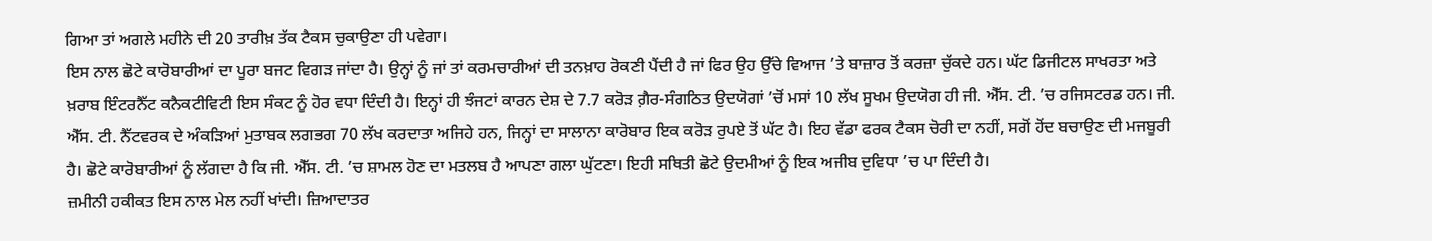ਗਿਆ ਤਾਂ ਅਗਲੇ ਮਹੀਨੇ ਦੀ 20 ਤਾਰੀਖ਼ ਤੱਕ ਟੈਕਸ ਚੁਕਾਉਣਾ ਹੀ ਪਵੇਗਾ।
ਇਸ ਨਾਲ ਛੋਟੇ ਕਾਰੋਬਾਰੀਆਂ ਦਾ ਪੂਰਾ ਬਜਟ ਵਿਗੜ ਜਾਂਦਾ ਹੈ। ਉਨ੍ਹਾਂ ਨੂੰ ਜਾਂ ਤਾਂ ਕਰਮਚਾਰੀਆਂ ਦੀ ਤਨਖ਼ਾਹ ਰੋਕਣੀ ਪੈਂਦੀ ਹੈ ਜਾਂ ਫਿਰ ਉਹ ਉੱਚੇ ਵਿਆਜ ’ਤੇ ਬਾਜ਼ਾਰ ਤੋਂ ਕਰਜ਼ਾ ਚੁੱਕਦੇ ਹਨ। ਘੱਟ ਡਿਜੀਟਲ ਸਾਖਰਤਾ ਅਤੇ ਖ਼ਰਾਬ ਇੰਟਰਨੈੱਟ ਕਨੈਕਟੀਵਿਟੀ ਇਸ ਸੰਕਟ ਨੂੰ ਹੋਰ ਵਧਾ ਦਿੰਦੀ ਹੈ। ਇਨ੍ਹਾਂ ਹੀ ਝੰਜਟਾਂ ਕਾਰਨ ਦੇਸ਼ ਦੇ 7.7 ਕਰੋੜ ਗ਼ੈਰ-ਸੰਗਠਿਤ ਉਦਯੋਗਾਂ ’ਚੋਂ ਮਸਾਂ 10 ਲੱਖ ਸੂਖਮ ਉਦਯੋਗ ਹੀ ਜੀ. ਐੱਸ. ਟੀ. ’ਚ ਰਜਿਸਟਰਡ ਹਨ। ਜੀ. ਐੱਸ. ਟੀ. ਨੈੱਟਵਰਕ ਦੇ ਅੰਕੜਿਆਂ ਮੁਤਾਬਕ ਲਗਭਗ 70 ਲੱਖ ਕਰਦਾਤਾ ਅਜਿਹੇ ਹਨ, ਜਿਨ੍ਹਾਂ ਦਾ ਸਾਲਾਨਾ ਕਾਰੋਬਾਰ ਇਕ ਕਰੋੜ ਰੁਪਏ ਤੋਂ ਘੱਟ ਹੈ। ਇਹ ਵੱਡਾ ਫਰਕ ਟੈਕਸ ਚੋਰੀ ਦਾ ਨਹੀਂ, ਸਗੋਂ ਹੋਂਦ ਬਚਾਉਣ ਦੀ ਮਜਬੂਰੀ ਹੈ। ਛੋਟੇ ਕਾਰੋਬਾਰੀਆਂ ਨੂੰ ਲੱਗਦਾ ਹੈ ਕਿ ਜੀ. ਐੱਸ. ਟੀ. ’ਚ ਸ਼ਾਮਲ ਹੋਣ ਦਾ ਮਤਲਬ ਹੈ ਆਪਣਾ ਗਲਾ ਘੁੱਟਣਾ। ਇਹੀ ਸਥਿਤੀ ਛੋਟੇ ਉਦਮੀਆਂ ਨੂੰ ਇਕ ਅਜੀਬ ਦੁਵਿਧਾ ’ਚ ਪਾ ਦਿੰਦੀ ਹੈ।
ਜ਼ਮੀਨੀ ਹਕੀਕਤ ਇਸ ਨਾਲ ਮੇਲ ਨਹੀਂ ਖਾਂਦੀ। ਜ਼ਿਆਦਾਤਰ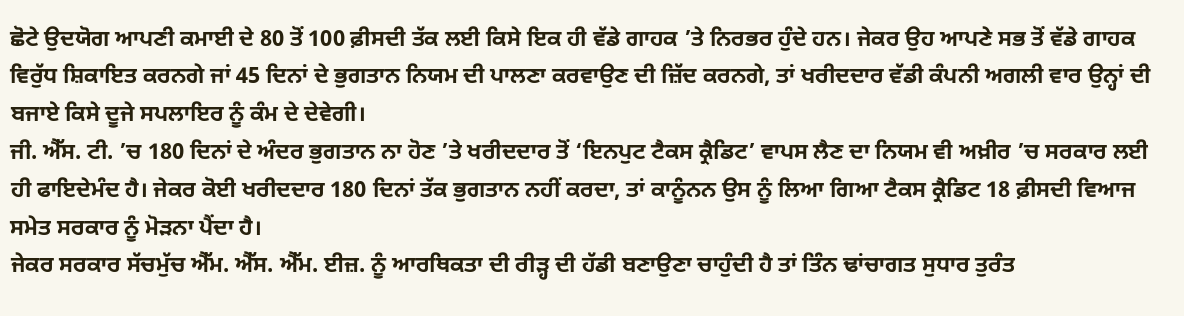ਛੋਟੇ ਉਦਯੋਗ ਆਪਣੀ ਕਮਾਈ ਦੇ 80 ਤੋਂ 100 ਫ਼ੀਸਦੀ ਤੱਕ ਲਈ ਕਿਸੇ ਇਕ ਹੀ ਵੱਡੇ ਗਾਹਕ ’ਤੇ ਨਿਰਭਰ ਹੁੰਦੇ ਹਨ। ਜੇਕਰ ਉਹ ਆਪਣੇ ਸਭ ਤੋਂ ਵੱਡੇ ਗਾਹਕ ਵਿਰੁੱਧ ਸ਼ਿਕਾਇਤ ਕਰਨਗੇ ਜਾਂ 45 ਦਿਨਾਂ ਦੇ ਭੁਗਤਾਨ ਨਿਯਮ ਦੀ ਪਾਲਣਾ ਕਰਵਾਉਣ ਦੀ ਜ਼ਿੱਦ ਕਰਨਗੇ, ਤਾਂ ਖਰੀਦਦਾਰ ਵੱਡੀ ਕੰਪਨੀ ਅਗਲੀ ਵਾਰ ਉਨ੍ਹਾਂ ਦੀ ਬਜਾਏ ਕਿਸੇ ਦੂਜੇ ਸਪਲਾਇਰ ਨੂੰ ਕੰਮ ਦੇ ਦੇਵੇਗੀ।
ਜੀ. ਐੱਸ. ਟੀ. ’ਚ 180 ਦਿਨਾਂ ਦੇ ਅੰਦਰ ਭੁਗਤਾਨ ਨਾ ਹੋਣ ’ਤੇ ਖਰੀਦਦਾਰ ਤੋਂ ‘ਇਨਪੁਟ ਟੈਕਸ ਕ੍ਰੈਡਿਟ’ ਵਾਪਸ ਲੈਣ ਦਾ ਨਿਯਮ ਵੀ ਅਖ਼ੀਰ ’ਚ ਸਰਕਾਰ ਲਈ ਹੀ ਫਾਇਦੇਮੰਦ ਹੈ। ਜੇਕਰ ਕੋਈ ਖਰੀਦਦਾਰ 180 ਦਿਨਾਂ ਤੱਕ ਭੁਗਤਾਨ ਨਹੀਂ ਕਰਦਾ, ਤਾਂ ਕਾਨੂੰਨਨ ਉਸ ਨੂੰ ਲਿਆ ਗਿਆ ਟੈਕਸ ਕ੍ਰੈਡਿਟ 18 ਫ਼ੀਸਦੀ ਵਿਆਜ ਸਮੇਤ ਸਰਕਾਰ ਨੂੰ ਮੋੜਨਾ ਪੈਂਦਾ ਹੈ।
ਜੇਕਰ ਸਰਕਾਰ ਸੱਚਮੁੱਚ ਐੱਮ. ਐੱਸ. ਐੱਮ. ਈਜ਼. ਨੂੰ ਆਰਥਿਕਤਾ ਦੀ ਰੀੜ੍ਹ ਦੀ ਹੱਡੀ ਬਣਾਉਣਾ ਚਾਹੁੰਦੀ ਹੈ ਤਾਂ ਤਿੰਨ ਢਾਂਚਾਗਤ ਸੁਧਾਰ ਤੁਰੰਤ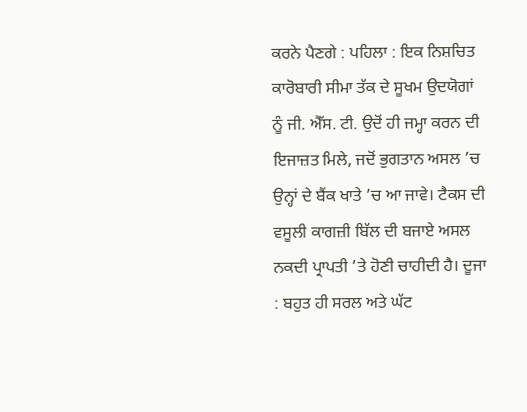ਕਰਨੇ ਪੈਣਗੇ : ਪਹਿਲਾ : ਇਕ ਨਿਸ਼ਚਿਤ ਕਾਰੋਬਾਰੀ ਸੀਮਾ ਤੱਕ ਦੇ ਸੂਖਮ ਉਦਯੋਗਾਂ ਨੂੰ ਜੀ. ਐੱਸ. ਟੀ. ਉਦੋਂ ਹੀ ਜਮ੍ਹਾ ਕਰਨ ਦੀ ਇਜਾਜ਼ਤ ਮਿਲੇ, ਜਦੋਂ ਭੁਗਤਾਨ ਅਸਲ ’ਚ ਉਨ੍ਹਾਂ ਦੇ ਬੈਂਕ ਖਾਤੇ ’ਚ ਆ ਜਾਵੇ। ਟੈਕਸ ਦੀ ਵਸੂਲੀ ਕਾਗਜ਼ੀ ਬਿੱਲ ਦੀ ਬਜਾਏ ਅਸਲ ਨਕਦੀ ਪ੍ਰਾਪਤੀ ’ਤੇ ਹੋਣੀ ਚਾਹੀਦੀ ਹੈ। ਦੂਜਾ : ਬਹੁਤ ਹੀ ਸਰਲ ਅਤੇ ਘੱਟ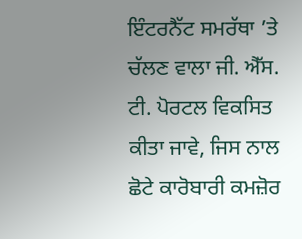ਇੰਟਰਨੈੱਟ ਸਮਰੱਥਾ ’ਤੇ ਚੱਲਣ ਵਾਲਾ ਜੀ. ਐੱਸ. ਟੀ. ਪੋਰਟਲ ਵਿਕਸਿਤ ਕੀਤਾ ਜਾਵੇ, ਜਿਸ ਨਾਲ ਛੋਟੇ ਕਾਰੋਬਾਰੀ ਕਮਜ਼ੋਰ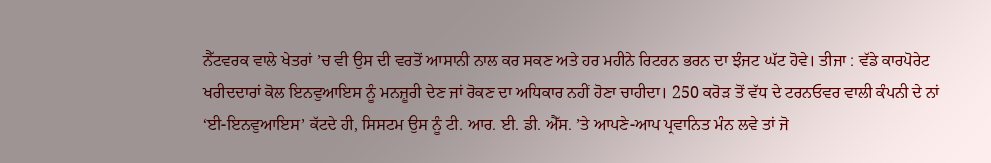ਨੈੱਟਵਰਕ ਵਾਲੇ ਖੇਤਰਾਂ ’ਚ ਵੀ ਉਸ ਦੀ ਵਰਤੋਂ ਆਸਾਨੀ ਨਾਲ ਕਰ ਸਕਣ ਅਤੇ ਹਰ ਮਹੀਨੇ ਰਿਟਰਨ ਭਰਨ ਦਾ ਝੰਜਟ ਘੱਟ ਹੋਵੇ। ਤੀਜਾ : ਵੱਡੇ ਕਾਰਪੋਰੇਟ ਖਰੀਦਦਾਰਾਂ ਕੋਲ ਇਨਵੁਆਇਸ ਨੂੰ ਮਨਜ਼ੂਰੀ ਦੇਣ ਜਾਂ ਰੋਕਣ ਦਾ ਅਧਿਕਾਰ ਨਹੀਂ ਹੋਣਾ ਚਾਹੀਦਾ। 250 ਕਰੋੜ ਤੋਂ ਵੱਧ ਦੇ ਟਰਨਓਵਰ ਵਾਲੀ ਕੰਪਨੀ ਦੇ ਨਾਂ ‘ਈ-ਇਨਵੁਆਇਸ’ ਕੱਟਦੇ ਹੀ, ਸਿਸਟਮ ਉਸ ਨੂੰ ਟੀ. ਆਰ. ਈ. ਡੀ. ਐੱਸ. ’ਤੇ ਆਪਣੇ-ਆਪ ਪ੍ਰਵਾਨਿਤ ਮੰਨ ਲਵੇ ਤਾਂ ਜੋ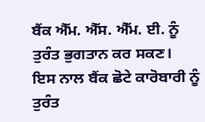ਬੈਂਕ ਐੱਮ. ਐੱਸ. ਐੱਮ. ਈ. ਨੂੰ ਤੁਰੰਤ ਭੁਗਤਾਨ ਕਰ ਸਕਣ।
ਇਸ ਨਾਲ ਬੈਂਕ ਛੋਟੇ ਕਾਰੋਬਾਰੀ ਨੂੰ ਤੁਰੰਤ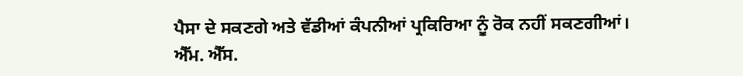ਪੈਸਾ ਦੇ ਸਕਣਗੇ ਅਤੇ ਵੱਡੀਆਂ ਕੰਪਨੀਆਂ ਪ੍ਰਕਿਰਿਆ ਨੂੰ ਰੋਕ ਨਹੀਂ ਸਕਣਗੀਆਂ।
ਐੱਮ. ਐੱਸ.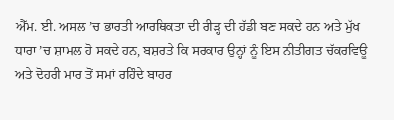ਐੱਮ. ਈ. ਅਸਲ ’ਚ ਭਾਰਤੀ ਆਰਥਿਕਤਾ ਦੀ ਰੀੜ੍ਹ ਦੀ ਹੱਡੀ ਬਣ ਸਕਦੇ ਹਨ ਅਤੇ ਮੁੱਖ ਧਾਰਾ ’ਚ ਸ਼ਾਮਲ ਹੋ ਸਕਦੇ ਹਨ, ਬਸ਼ਰਤੇ ਕਿ ਸਰਕਾਰ ਉਨ੍ਹਾਂ ਨੂੰ ਇਸ ਨੀਤੀਗਤ ਚੱਕਰਵਿਊ ਅਤੇ ਦੋਹਰੀ ਮਾਰ ਤੋਂ ਸਮਾਂ ਰਹਿੰਦੇ ਬਾਹਰ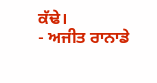ਕੱਢੇ।
- ਅਜੀਤ ਰਾਨਾਡੇ